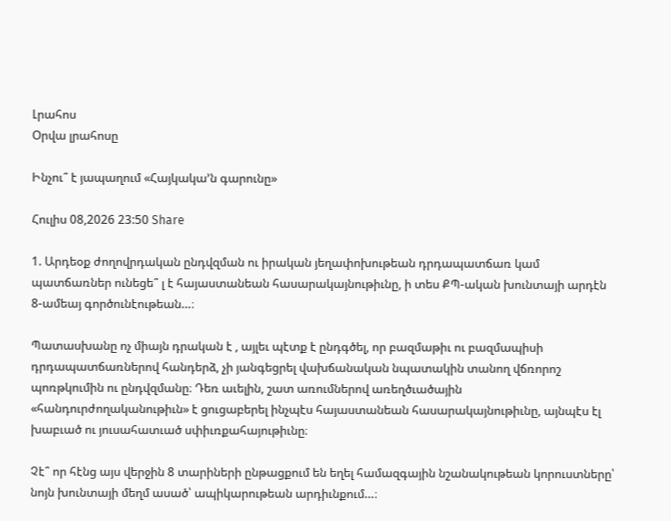Լրահոս
Օրվա լրահոսը

Ինչու՞ է յապաղում «Հայկակա’ն գարունը»

Հուլիս 08,2026 23:50 Share

1. Արդեօք ժողովրդական ընդվզման ու իրական յեղափոխութեան դրդապատճառ կամ պատճառներ ունեցե՞ լ է հայաստանեան հասարակայնութիւնը, ի տես ՔՊ-ական խունտայի արդէն 8-ամեայ գործունէութեան…։

Պատասխանը ոչ միայն դրական է , այլեւ պէտք է ընդգծել, որ բազմաթիւ ու բազմապիսի դրդապատճառներով հանդերձ, չի յանգեցրել վախճանական նպատակին տանող վճռորոշ պոռթկումին ու ընդվզմանը։ Դեռ աւելին, շատ առումներով առեղծւածային «հանդուրժողականութիւն» է ցուցաբերել ինչպէս հայաստանեան հասարակայնութիւնը, այնպէս էլ խաբւած ու յուսահատւած սփիւռքահայութիւնը։

Չէ՞ որ հէնց այս վերջին 8 տարիների ընթացքում են եղել համազգային նշանակութեան կորուստները՝ նոյն խունտայի մեղմ ասած՝ ապիկարութեան արդիւնքում…։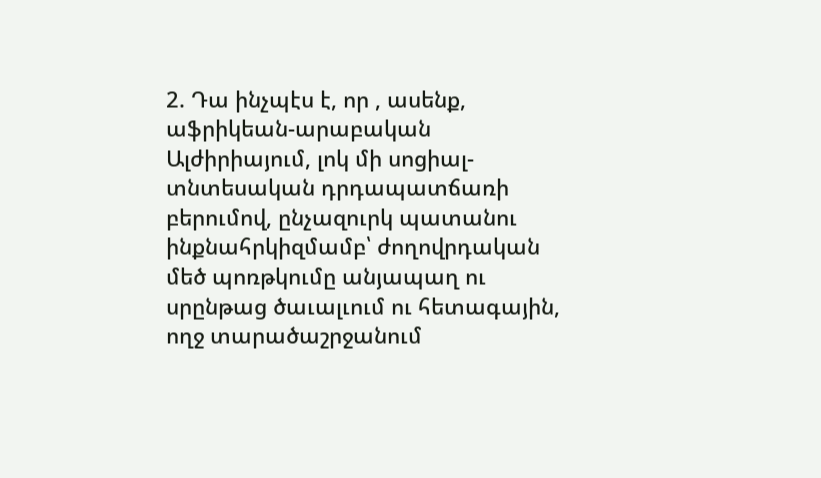2. Դա ինչպէս է, որ , ասենք, աֆրիկեան-արաբական Ալժիրիայում, լոկ մի սոցիալ-տնտեսական դրդապատճառի բերումով, ընչազուրկ պատանու ինքնահրկիզմամբ՝ ժողովրդական մեծ պոռթկումը անյապաղ ու սրընթաց ծաւալւում ու հետագային, ողջ տարածաշրջանում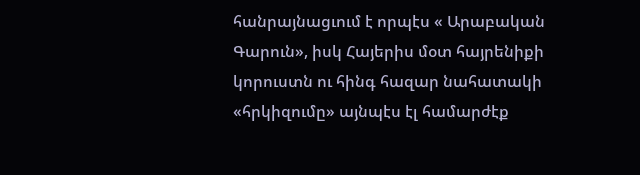հանրայնացւում է որպէս « Արաբական Գարուն», իսկ Հայերիս մօտ հայրենիքի կորուստն ու հինգ հազար նահատակի «հրկիզումը» այնպէս էլ համարժէք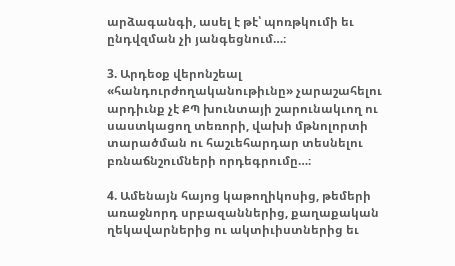արձագանգի, ասել է թէ՝ պոռթկումի եւ ընդվզման չի յանգեցնում…։

3. Արդեօք վերոնշեալ «հանդուրժողականութիւնը» չարաշահելու արդիւնք չէ ՔՊ խունտայի շարունակւող ու սաստկացող տեռորի, վախի մթնոլորտի տարածման ու հաշւեհարդար տեսնելու բռնաճնշումների որդեգրումը…։

4. Ամենայն հայոց կաթողիկոսից, թեմերի առաջնորդ սրբազաններից, քաղաքական ղեկավարներից ու ակտիւիստներից եւ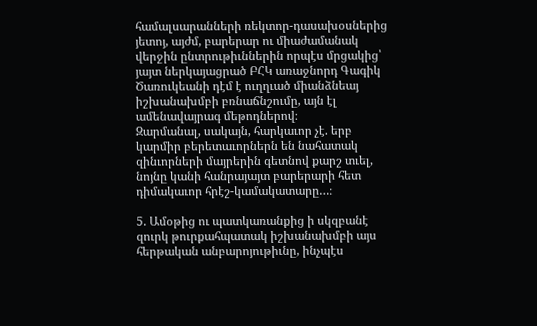համալսարանների ռեկտոր-դասախօսներից յետոյ, այժմ, բարերար ու միաժամանակ վերջին ընտրութիւններին որպէս մրցակից՝ յայտ ներկայացրած ԲՀԿ առաջնորդ Գագիկ Ծառուկեանի դէմ է ուղղւած միանձնեայ իշխանախմբի բռնաճնշումը, այն էլ ամենավայրագ մեթոդներով։
Զարմանալ, սակայն, հարկաւոր չէ. երբ կարմիր բերետաւորներն են նահատակ զինւորների մայրերին գետնով քարշ տւել, նոյնը կանի հանրայայտ բարերարի հետ դիմակաւոր հրէշ-կամակատարը…։

5. Ամօթից ու պատկառանքից ի սկզբանէ զուրկ թուրքահպատակ իշխանախմբի այս հերթական անբարոյութիւնը, ինչպէս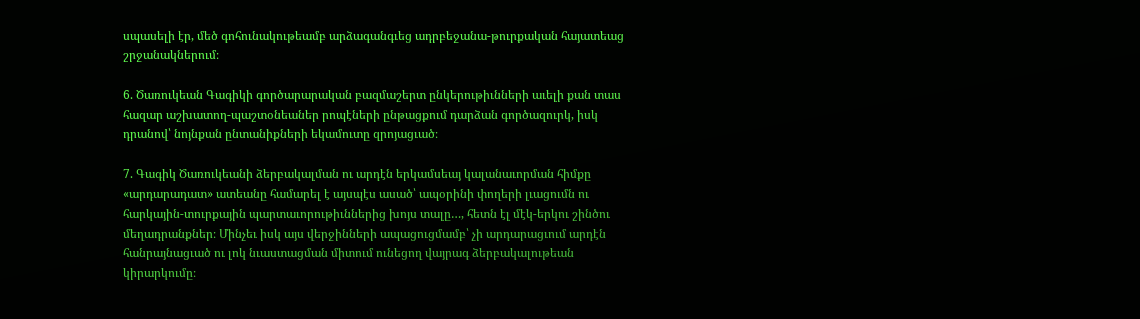սպասելի էր, մեծ գոհունակութեամբ արձագանգւեց ադրբեջանա-թուրքական հայատեաց շրջանակներում։

6. Ծառուկեան Գագիկի գործարարական բազմաշերտ ընկերութիւնների աւելի քան տաս հազար աշխատող-պաշտօնեաներ րոպէների ընթացքում դարձան գործազուրկ, իսկ դրանով՝ նոյնքան ընտանիքների եկամուտը զրոյացւած։

7. Գագիկ Ծառուկեանի ձերբակալման ու արդէն երկամսեայ կալանաւորման հիմքը «արդարադատ» ատեանը համարել է այսպէս ասած՝ ապօրինի փողերի լւացումն ու հարկային-տուրքային պարտաւորութիւններից խոյս տալը…, հետն էլ մէկ-երկու շինծու մեղադրանքներ։ Մինչեւ իսկ այս վերջինների ապացուցմամբ՝ չի արդարացւում արդէն հանրայնացւած ու լոկ նւաստացման միտում ունեցող վայրագ ձերբակալութեան կիրարկումը։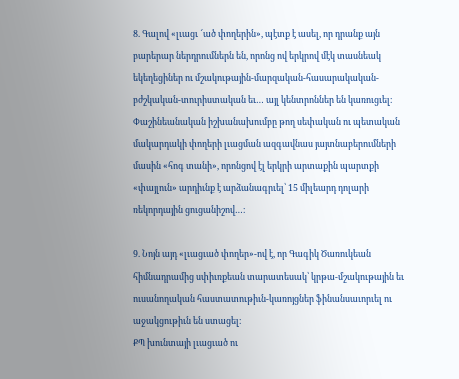8. Գալով «լւացւ ՜ած փողերին», պէտք է ասել, որ դրանք այն բարերար ներդրումներն են, որոնց ով երկրով մէկ տասնեակ եկեղեցիներ ու մշակութային-մարզական-հասարակական-բժշկական-տուրիստական եւ… այլ կենտրոններ են կառուցւել։ Փաշինեանական իշխանախումբը թող սեփական ու պետական մակարդակի փողերի լւացման ազգավնաս յայտնաբերումների մասին «հոգ տանի», որոնցով էլ երկրի արտաքին պարտքի «փայլուն» արդիւնք է արձանագրւել՝ 15 միլեարդ դոլարի ռեկորդային ցուցանիշով…։

9. Նոյն այդ «լւացւած փողեր»-ով է, որ Գագիկ Ծառուկեան հիմնադրամից սփիւռքեան տարատեսակ՝ կրթա-մշակութային եւ ուսանողական հաստատութիւն-կառոյցներ ֆինանսաւորւել ու աջակցութիւն են ստացել։
ՔՊ խունտայի լւացւած ու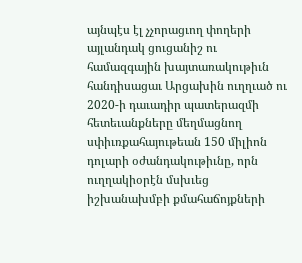այնպէս էլ չչորացւող փողերի այլանդակ ցուցանիշ ու համազգային խայտառակութիւն հանդիսացաւ Արցախին ուղղւած ու 2020-ի դաւադիր պատերազմի հետեւանքները մեղմացնող սփիւռքահայութեան 150 միլիոն դոլարի օժանդակութիւնը, որն ուղղակիօրէն մսխւեց իշխանախմբի քմահաճոյքների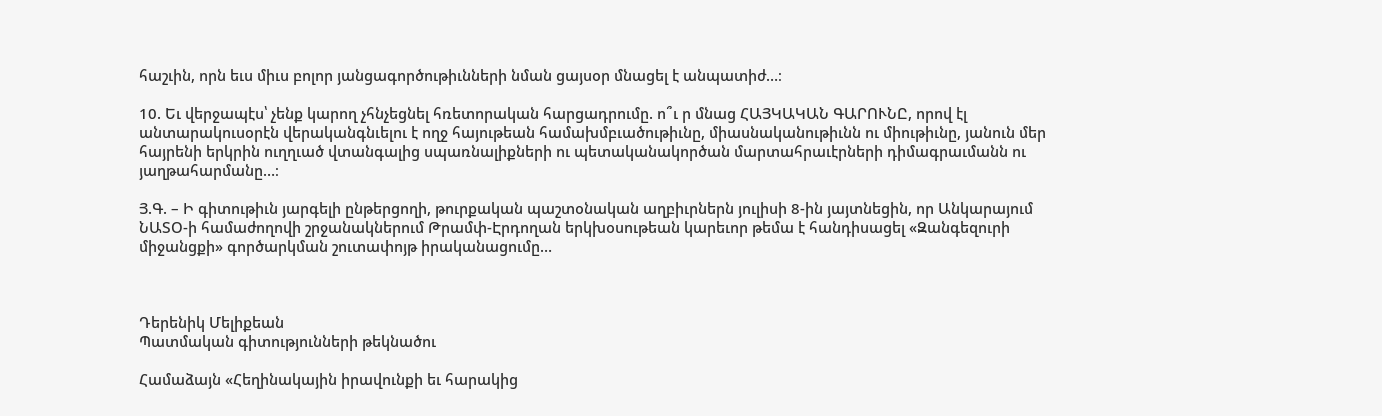հաշւին, որն եւս միւս բոլոր յանցագործութիւնների նման ցայսօր մնացել է անպատիժ…։

10. Եւ վերջապէս՝ չենք կարող չհնչեցնել հռետորական հարցադրումը. ո՞ւ ր մնաց ՀԱՅԿԱԿԱՆ ԳԱՐՈՒՆԸ, որով էլ անտարակուսօրէն վերականգնւելու է ողջ հայութեան համախմբւածութիւնը, միասնականութիւնն ու միութիւնը, յանուն մեր հայրենի երկրին ուղղւած վտանգալից սպառնալիքների ու պետականակործան մարտահրաւէրների դիմագրաւմանն ու յաղթահարմանը…։

Յ.Գ. – Ի գիտութիւն յարգելի ընթերցողի, թուրքական պաշտօնական աղբիւրներն յուլիսի 8-ին յայտնեցին, որ Անկարայում ՆԱՏՕ-ի համաժողովի շրջանակներում Թրամփ-Էրդողան երկխօսութեան կարեւոր թեմա է հանդիսացել «Զանգեզուրի միջանցքի» գործարկման շուտափոյթ իրականացումը…



Դերենիկ Մելիքեան
Պատմական գիտությունների թեկնածու

Համաձայն «Հեղինակային իրավունքի եւ հարակից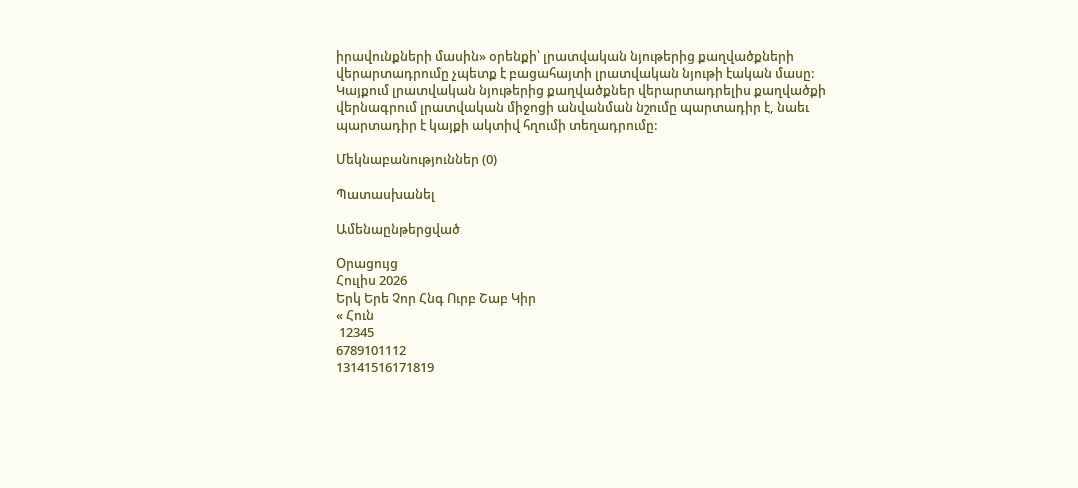իրավունքների մասին» օրենքի՝ լրատվական նյութերից քաղվածքների վերարտադրումը չպետք է բացահայտի լրատվական նյութի էական մասը: Կայքում լրատվական նյութերից քաղվածքներ վերարտադրելիս քաղվածքի վերնագրում լրատվական միջոցի անվանման նշումը պարտադիր է, նաեւ պարտադիր է կայքի ակտիվ հղումի տեղադրումը:

Մեկնաբանություններ (0)

Պատասխանել

Ամենաընթերցված

Օրացույց
Հուլիս 2026
Երկ Երե Չոր Հնգ Ուրբ Շաբ Կիր
« Հուն
 12345
6789101112
13141516171819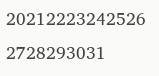20212223242526
2728293031